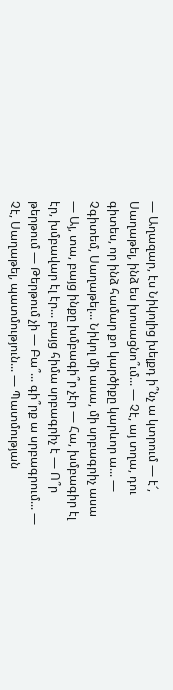— Աղազար, էս Նիկոլից խելքդ ի՞նչ ա կտրում — է՜, Սաղաթել, ինձ ես խոսացնո՞ւմ... — Չէ, այ տղա, դու գիտես, որ ինձ համար քո կարծիքը կարևոր ա... — Չգիտեմ, Սաղաթել... Նիկոլ մի ասա, մի սրբագրիչ ասա — Այ, տա, բայց ինքը խմբագի՞ր չէր — Հա, խմբագիր էլ էր, խմբավար էլ էր... բայց հիմա սրբագրիչ է — Ո՞ր թերթում — Թերթում չի — Բա՞... գի՞րք ա սրբագրում... — Չէ, Սաղաթել, պատմություն... — Պատմության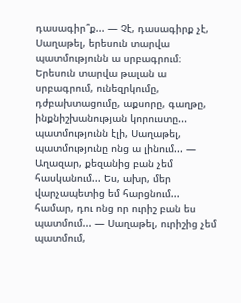դասագիր՞ք... — Չէ, դասագիրք չէ, Սաղաթել, երեսուն տարվա պատմությունն ա սրբագրում։ Երեսուն տարվա թալան ա սրբագրում, ունեզրկումը, դժբախտացումը, աքսորը, գաղթը, ինքնիշխանության կորուստը... պատմությունն էլի, Սաղաթել, պատմությունը ոնց ա լինում... — Աղազար, քեզանից բան չեմ հասկանում... Ես, ախր, մեր վարչապետից եմ հարցնում... համար, դու ոնց որ ուրիշ բան ես պատմում... — Սաղաթել, ուրիշից չեմ պատմում,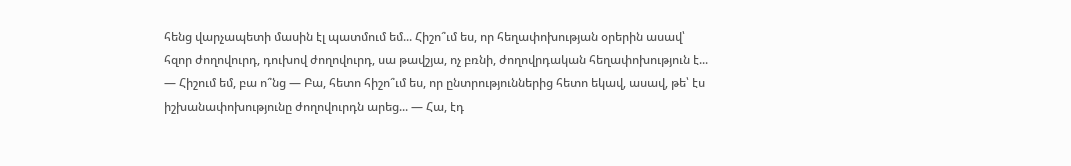հենց վարչապետի մասին էլ պատմում եմ... Հիշո՞ւմ ես, որ հեղափոխության օրերին ասավ՝ հզոր ժողովուրդ, դուխով ժողովուրդ, սա թավշյա, ոչ բռնի, ժողովրդական հեղափոխություն է... — Հիշում եմ, բա ո՞նց — Բա, հետո հիշո՞ւմ ես, որ ընտրություններից հետո եկավ, ասավ, թե՝ էս իշխանափոխությունը ժողովուրդն արեց... — Հա, էդ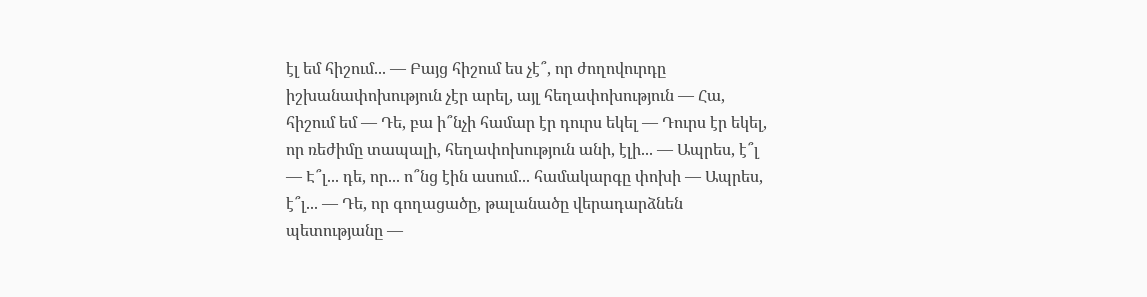էլ եմ հիշում... — Բայց հիշում ես չէ՞, որ ժողովուրդը իշխանափոխություն չէր արել, այլ հեղափոխություն — Հա, հիշում եմ — Դե, բա ի՞նչի համար էր դուրս եկել — Դուրս էր եկել, որ ռեժիմը տապալի, հեղափոխություն անի, էլի... — Ապրես, է՞լ — Է՞լ... դե, որ... ո՞նց էին ասում... համակարգը փոխի — Ապրես, է՞լ... — Դե, որ գողացածը, թալանածը վերադարձնեն պետությանը —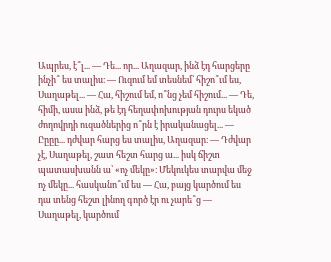Ապրես, է՞լ... — Դե... որ... Աղազար, ինձ էդ հարցերը ինչի՞ ես տալիս։ — Ուզում եմ տեսնեմ՝ հիշո՞ւմ ես, Սաղաթել... — Հա, հիշում եմ, ո՞նց չեմ հիշում... — Դե, հիմի, ասա ինձ, թե էդ հեղափոխության դուրս եկած ժողովրդի ուզածներից ո՞րն է իրականացել... — Ըըըը... դժվար հարց ես տալիս, Աղազար։ — Դժվար չէ, Սաղաթել, շատ հեշտ հարց ա... իսկ ճիշտ պատասխանն ա՝ «ոչ մեկը»։ Մեկուկես տարվա մեջ ոչ մեկը... հասկանո՞ւմ ես — Հա, բայց կարծում ես դա տենց հեշտ լինող գործ էր ու չարե՞ց — Սաղաթել, կարծում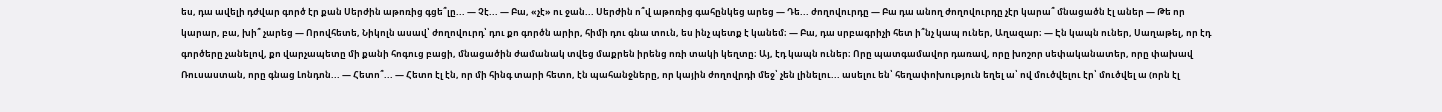ես, դա ավելի դժվար գործ էր քան Սերժին աթոռից գցե՞լը... — Չէ... — Բա, «չէ» ու ջան... Սերժին ո՞վ աթոռից գահընկեց արեց — Դե... ժողովուրդը — Բա դա անող ժողովուրդը չէր կարա՞ մնացածն էլ աներ — Թե որ կարար, բա, խի՞ չարեց — Որովհետե, Նիկոլն ասավ՝ ժողովուրդ՝ դու քո գործն արիր, հիմի դու գնա տուն, ես ինչ պետք է կանեմ։ — Բա, դա սրբագրիչի հետ ի՞նչ կապ ուներ, Աղազար։ — Էն կապն ուներ, Սաղաթել, որ էդ գործերը չանելով, քո վարչապետը մի քանի հոգուց բացի, մնացածին ժամանակ տվեց մաքրեն իրենց ոռի տակի կեղտը։ Այ, էդ կապն ուներ։ Որը պատգամավոր դառավ, որը խոշոր սեփականատեր, որը փախավ Ռուսաստան, որը գնաց Լոնդոն... — Հետո՞... — Հետո էլ էն, որ մի հինգ տարի հետո, էն պահանջները, որ կային ժողովրդի մեջ՝ չեն լինելու... ասելու են՝ հեղափոխություն եղել ա՝ ով մուծվելու էր՝ մուծվել ա (որն էլ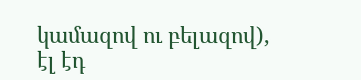կամազով ու բելազով), էլ էդ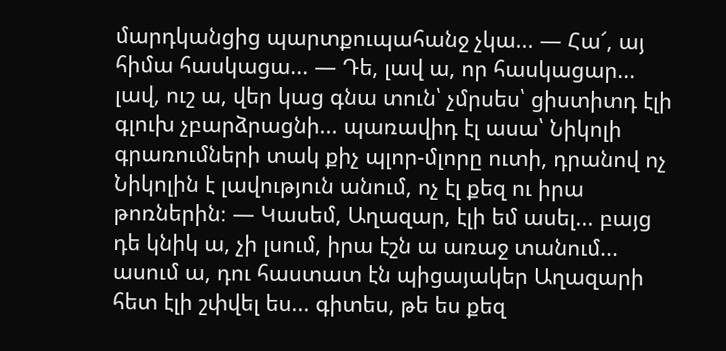մարդկանցից պարտքուպահանջ չկա... — Հա՜, այ հիմա հասկացա... — Դե, լավ ա, որ հասկացար... լավ, ուշ ա, վեր կաց գնա տուն՝ չմրսես՝ ցիստիտդ էլի գլուխ չբարձրացնի... պառավիդ էլ ասա՝ Նիկոլի գրառումների տակ քիչ պլոր-մլորը ուտի, դրանով ոչ Նիկոլին է լավություն անում, ոչ էլ քեզ ու իրա թոռներին։ — Կասեմ, Աղազար, էլի եմ ասել... բայց դե կնիկ ա, չի լսում, իրա էշն ա առաջ տանում... ասում ա, դու հաստատ էն պիցայակեր Աղազարի հետ էլի շփվել ես... գիտես, թե ես քեզ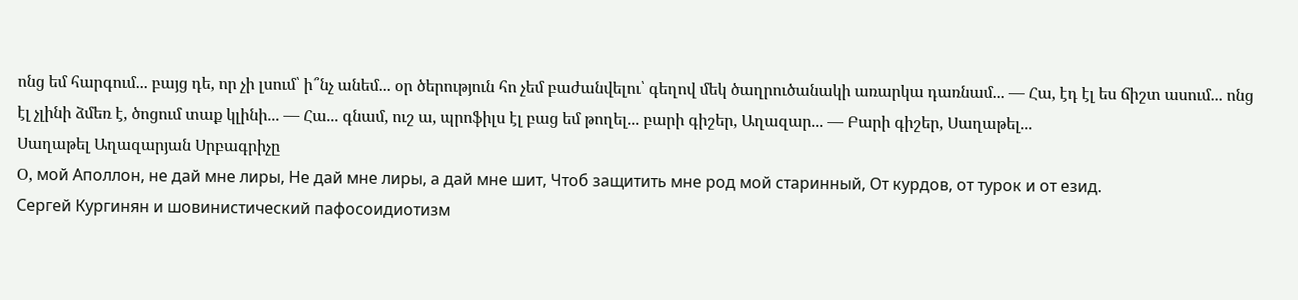ոնց եմ հարգում... բայց դե, որ չի լսում՝ ի՞նչ անեմ... օր ծերություն հո չեմ բաժանվելու՝ գեղով մեկ ծաղրուծանակի առարկա դառնամ... — Հա, էդ էլ ես ճիշտ ասում... ոնց էլ չլինի ձմեռ է, ծոցում տաք կլինի... — Հա... գնամ, ուշ ա, պրոֆիլս էլ բաց եմ թողել... բարի գիշեր, Աղազար... — Բարի գիշեր, Սաղաթել...
Սաղաթել Աղազարյան Սրբագրիչը
Օ, мой Аполлон, не дай мне лиры, Не дай мне лиры, а дай мне шит, Чтоб защитить мне род мой старинный, От курдов, от турок и от езид.
Сергей Кургинян и шовинистический пафосоидиотизм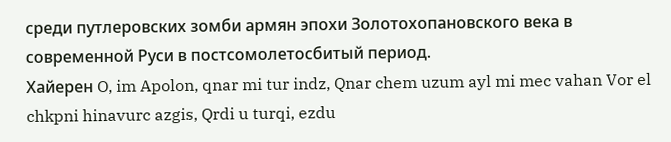среди путлеровских зомби армян эпохи Золотохопановского века в современной Руси в постсомолетосбитый период.
Хайерен O, im Apolon, qnar mi tur indz, Qnar chem uzum ayl mi mec vahan Vor el chkpni hinavurc azgis, Qrdi u turqi, ezdu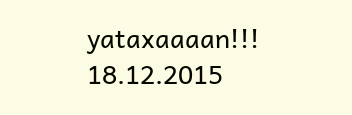yataxaaaan!!!
18.12.2015